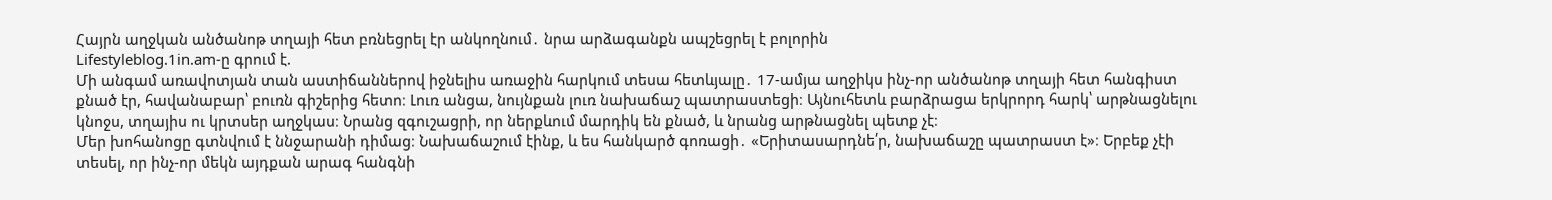Հայրն աղջկան անծանոթ տղայի հետ բռնեցրել էր անկողնում․ նրա արձագանքն ապշեցրել է բոլորին
Lifestyleblog.1in.am-ը գրում է.
Մի անգամ առավոտյան տան աստիճաններով իջնելիս առաջին հարկում տեսա հետևյալը․ 17-ամյա աղջիկս ինչ-որ անծանոթ տղայի հետ հանգիստ քնած էր, հավանաբար՝ բուռն գիշերից հետո։ Լուռ անցա, նույնքան լուռ նախաճաշ պատրաստեցի։ Այնուհետև բարձրացա երկրորդ հարկ՝ արթնացնելու կնոջս, տղայիս ու կրտսեր աղջկաս։ Նրանց զգուշացրի, որ ներքևում մարդիկ են քնած, և նրանց արթնացնել պետք չէ։
Մեր խոհանոցը գտնվում է ննջարանի դիմաց։ Նախաճաշում էինք, և ես հանկարծ գոռացի․ «Երիտասարդնե՛ր, նախաճաշը պատրաստ է»։ Երբեք չէի տեսել, որ ինչ-որ մեկն այդքան արագ հանգնի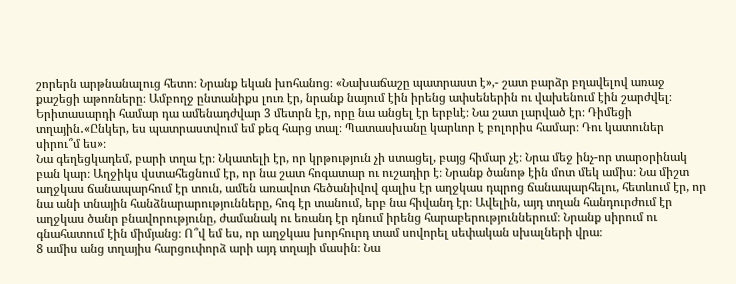շորերն արթնանալուց հետո։ Նրանք եկան խոհանոց։ «Նախաճաշը պատրաստ է»,- շատ բարձր բղավելով առաջ քաշեցի աթոռները։ Ամբողջ ընտանիքս լուռ էր, նրանք նայում էին իրենց ափսեներին ու վախենում էին շարժվել։ Երիտասարդի համար դա ամենադժվար 3 մետրն էր, որը նա անցել էր երբևէ։ Նա շատ լարված էր։ Դիմեցի տղային․«Ընկեր, ես պատրաստվում եմ քեզ հարց տալ։ Պատասխանը կարևոր է բոլորիս համար։ Դու կատուներ սիրու՞մ ես»։
Նա գեղեցկադեմ, բարի տղա էր։ Նկատելի էր, որ կրթություն չի ստացել, բայց հիմար չէ։ Նրա մեջ ինչ-որ տարօրինակ բան կար։ Աղջիկս վստահեցնում էր, որ նա շատ հոգատար ու ուշադիր է։ Նրանք ծանոթ էին մոտ մեկ ամիս։ Նա միշտ աղջկաս ճանապարհում էր տուն, ամեն առավոտ հեծանիվով գալիս էր աղջկաս դպրոց ճանապարհելու, հետևում էր, որ նա անի տնային հանձնարարությունները, հոգ էր տանում, երբ նա հիվանդ էր։ Ավելին, այդ տղան հանդուրժում էր աղջկաս ծանր բնավորությունը, ժամանակ ու եռանդ էր դնում իրենց հարաբերություններում։ Նրանք սիրում ու գնահատում էին միմյանց։ Ո՞վ եմ ես, որ աղջկաս խորհուրդ տամ սովորել սեփական սխալների վրա։
8 ամիս անց տղայիս հարցուփորձ արի այդ տղայի մասին։ Նա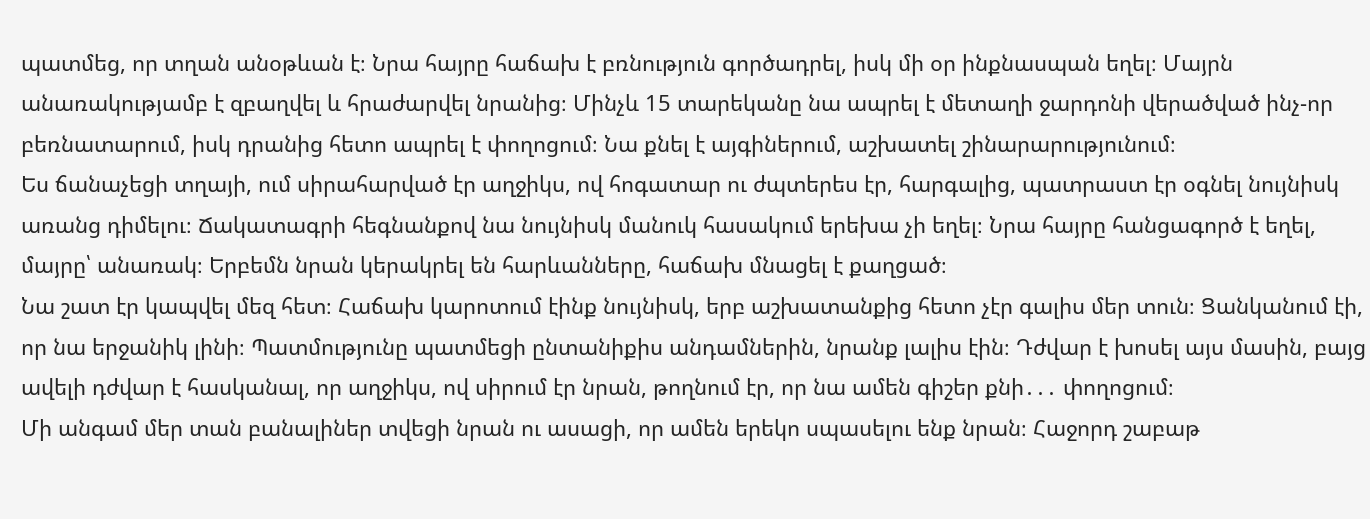պատմեց, որ տղան անօթևան է։ Նրա հայրը հաճախ է բռնություն գործադրել, իսկ մի օր ինքնասպան եղել։ Մայրն անառակությամբ է զբաղվել և հրաժարվել նրանից։ Մինչև 15 տարեկանը նա ապրել է մետաղի ջարդոնի վերածված ինչ-որ բեռնատարում, իսկ դրանից հետո ապրել է փողոցում։ Նա քնել է այգիներում, աշխատել շինարարությունում։
Ես ճանաչեցի տղայի, ում սիրահարված էր աղջիկս, ով հոգատար ու ժպտերես էր, հարգալից, պատրաստ էր օգնել նույնիսկ առանց դիմելու։ Ճակատագրի հեգնանքով նա նույնիսկ մանուկ հասակում երեխա չի եղել։ Նրա հայրը հանցագործ է եղել, մայրը՝ անառակ։ Երբեմն նրան կերակրել են հարևանները, հաճախ մնացել է քաղցած։
Նա շատ էր կապվել մեզ հետ։ Հաճախ կարոտում էինք նույնիսկ, երբ աշխատանքից հետո չէր գալիս մեր տուն։ Ցանկանում էի, որ նա երջանիկ լինի։ Պատմությունը պատմեցի ընտանիքիս անդամներին, նրանք լալիս էին։ Դժվար է խոսել այս մասին, բայց ավելի դժվար է հասկանալ, որ աղջիկս, ով սիրում էր նրան, թողնում էր, որ նա ամեն գիշեր քնի․․․ փողոցում։
Մի անգամ մեր տան բանալիներ տվեցի նրան ու ասացի, որ ամեն երեկո սպասելու ենք նրան։ Հաջորդ շաբաթ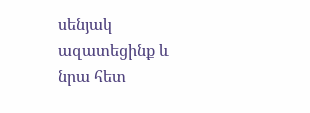սենյակ ազատեցինք և նրա հետ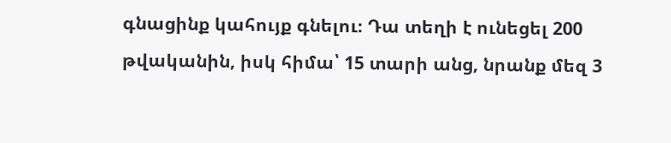գնացինք կահույք գնելու։ Դա տեղի է ունեցել 200 թվականին, իսկ հիմա՝ 15 տարի անց, նրանք մեզ 3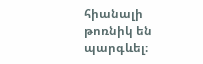հիանալի թոռնիկ են պարգևել։